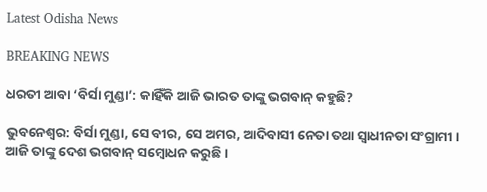Latest Odisha News

BREAKING NEWS

ଧରତୀ ଆବା ‘ବିର୍ସା ମୁଣ୍ଡା’: କାହିଁକି ଆଜି ଭାରତ ତାଙ୍କୁ ଭଗବାନ୍ କହୁଛି?

ଭୁବନେଶ୍ବର: ବିର୍ସା ମୁଣ୍ଡା, ସେ ବୀର, ସେ ଅମର, ଆଦିବାସୀ ନେତା ତଥା ସ୍ବାଧୀନତା ସଂଗ୍ରାମୀ । ଆଜି ତାଙ୍କୁ ଦେଶ ଭଗବାନ୍ ସମ୍ବୋଧନ କରୁଛି ।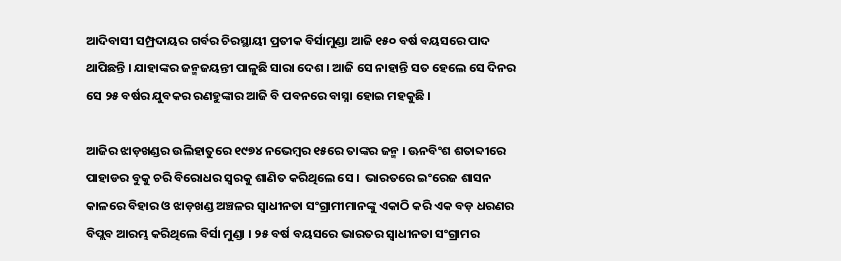ଆଦିବାସୀ ସମ୍ପ୍ରଦାୟର ଗର୍ବର ଚିରସ୍ଥାୟୀ ପ୍ରତୀକ ବିର୍ସାମୁଣ୍ଡା ଆଜି ୧୫୦ ବର୍ଷ ବୟସରେ ପାଦ ଥାପିଛନ୍ତି । ଯାହାଙ୍କର ଜନ୍ମଜୟନ୍ତୀ ପାଳୁଛି ସାରା ଦେଶ । ଆଜି ସେ ନାହାନ୍ତି ସତ ହେଲେ ସେ ଦିନର ସେ ୨୫ ବର୍ଷର ଯୁବକର ରଣହୁଙ୍କାର ଆଜି ବି ପବନରେ ବାସ୍ନା ହୋଇ ମହକୁଛି ।

ଆଜିର ଝାଡ଼ଖଣ୍ଡର ଉଲିହାତୁରେ ୧୯୭୪ ନଭେମ୍ବର ୧୫ରେ ତାଙ୍କର ଜନ୍ମ । ଊନବିଂଶ ଶତାବ୍ଦୀରେ ପାହାଡର ବୁକୁ ଚରି ବିରୋଧର ସ୍ବରକୁ ଶାଣିତ କରିଥିଲେ ସେ ।  ଭାରତରେ ଇଂରେଜ ଶାସନ କାଳରେ ବିହାର ଓ ଝାଡ଼ଖଣ୍ଡ ଅଞ୍ଚଳର ସ୍ୱାଧୀନତା ସଂଗ୍ରାମୀମାନଙ୍କୁ ଏକାଠି କରି ଏକ ବଡ଼ ଧରଣର ବିପ୍ଲବ ଆରମ୍ଭ କରିଥିଲେ ବିର୍ସା ମୁଣ୍ଡା । ୨୫ ବର୍ଷ ବୟସରେ ଭାରତର ସ୍ୱାଧୀନତା ସଂଗ୍ରାମର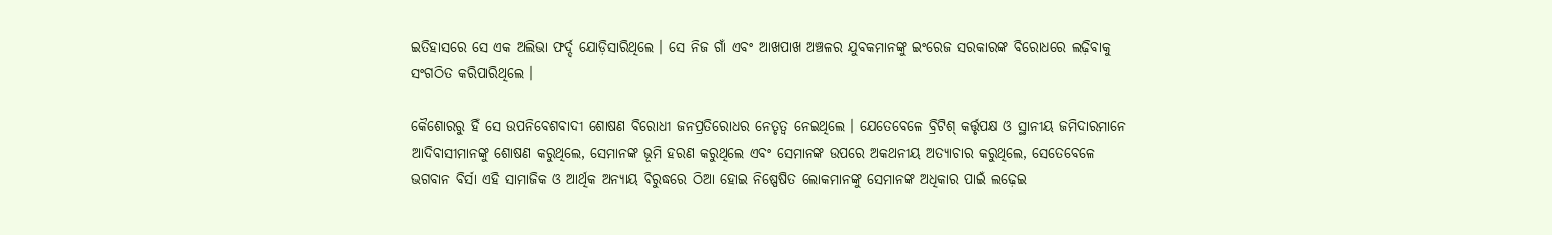ଇତିହାସରେ ସେ ଏକ ଅଲିଭା ଫର୍ଦ୍ଦ ଯୋଡ଼ିସାରିଥିଲେ । ସେ ନିଜ ଗାଁ ଏବଂ ଆଖପାଖ ଅଞ୍ଚଳର ଯୁବକମାନଙ୍କୁ ଇଂରେଜ ସରକାରଙ୍କ ବିରୋଧରେ ଲଢ଼ିବାକୁ ସଂଗଠିତ କରିପାରିଥିଲେ ।

କୈଶୋରରୁ ହିଁ ସେ ଉପନିବେଶବାଦୀ ଶୋଷଣ ବିରୋଧୀ ଜନପ୍ରତିରୋଧର ନେତୃତ୍ୱ ନେଇଥିଲେ । ଯେତେବେଳେ ବ୍ରିଟିଶ୍‌ କର୍ତ୍ତୃପକ୍ଷ ଓ ସ୍ଥାନୀୟ ଜମିଦାରମାନେ ଆଦିବାସୀମାନଙ୍କୁ ଶୋଷଣ କରୁଥିଲେ, ସେମାନଙ୍କ ଭୂମି ହରଣ କରୁଥିଲେ ଏବଂ ସେମାନଙ୍କ ଉପରେ ଅକଥନୀୟ ଅତ୍ୟାଚାର କରୁଥିଲେ, ସେତେବେଳେ ଭଗବାନ ବିର୍ସା ଏହି ସାମାଜିକ ଓ ଆର୍ଥିକ ଅନ୍ୟାୟ ବିରୁଦ୍ଧରେ ଠିଆ ହୋଇ ନିଷ୍ପେଷିତ ଲୋକମାନଙ୍କୁ ସେମାନଙ୍କ ଅଧିକାର ପାଇଁ ଲଢ଼େଇ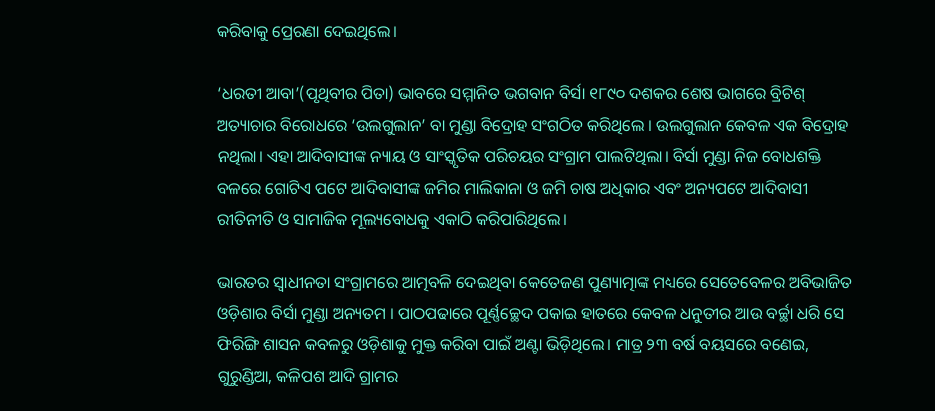କରିବାକୁ ପ୍ରେରଣା ଦେଇଥିଲେ।

‘ଧରତୀ ଆବା’(ପୃଥିବୀର ପିତା) ଭାବରେ ସମ୍ମାନିତ ଭଗବାନ ବିର୍ସା ୧୮୯୦ ଦଶକର ଶେଷ ଭାଗରେ ବ୍ରିଟିଶ୍‌ ଅତ୍ୟାଚାର ବିରୋଧରେ ‘ଉଲଗୁଲାନ’ ବା ମୁଣ୍ଡା ବିଦ୍ରୋହ ସଂଗଠିତ କରିଥିଲେ । ଉଲଗୁଲାନ କେବଳ ଏକ ବିଦ୍ରୋହ ନଥିଲା। ଏହା ଆଦିବାସୀଙ୍କ ନ୍ୟାୟ ଓ ସାଂସ୍କୃତିକ ପରିଚୟର ସଂଗ୍ରାମ ପାଲଟିଥିଲା। ବିର୍ସା ମୁଣ୍ଡା ନିଜ ବୋଧଶକ୍ତି ବଳରେ ଗୋଟିଏ ପଟେ ଆଦିବାସୀଙ୍କ ଜମିର ମାଲିକାନା ଓ ଜମି ଚାଷ ଅଧିକାର ଏବଂ ଅନ୍ୟପଟେ ଆଦିବାସୀ ରୀତିନୀତି ଓ ସାମାଜିକ ମୂଲ୍ୟବୋଧକୁ ଏକାଠି କରିପାରିଥିଲେ।

ଭାରତର ସ୍ୱାଧୀନତା ସଂଗ୍ରାମରେ ଆତ୍ମବଳି ଦେଇଥିବା କେତେଜଣ ପୁଣ୍ୟାତ୍ମାଙ୍କ ମଧ୍ୟରେ ସେତେବେଳର ଅବିଭାଜିତ ଓଡ଼ିଶାର ବିର୍ସା ମୁଣ୍ଡା ଅନ୍ୟତମ । ପାଠପଢାରେ ପୂର୍ଣ୍ଣଚ୍ଛେଦ ପକାଇ ହାତରେ କେବଳ ଧନୁତୀର ଆଉ ବର୍ଚ୍ଛା ଧରି ସେ ଫିରିଙ୍ଗି ଶାସନ କବଳରୁ ଓଡ଼ିଶାକୁ ମୁକ୍ତ କରିବା ପାଇଁ ଅଣ୍ଟା ଭିଡ଼ିଥିଲେ। ମାତ୍ର ୨୩ ବର୍ଷ ବୟସରେ ବଣେଇ, ଗୁରୁଣ୍ଡିଆ, କଳିପଶ ଆଦି ଗ୍ରାମର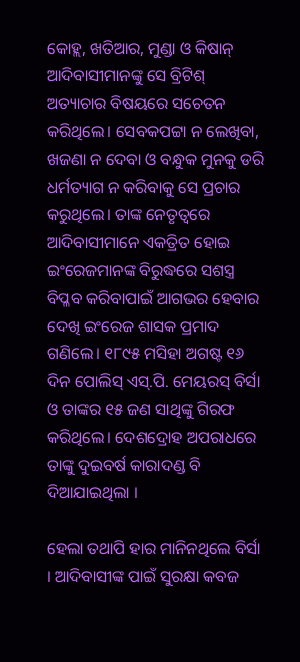କୋହ୍ଲ, ଖତିଆର, ମୁଣ୍ଡା ଓ କିଷାନ୍ ଆଦିବାସୀମାନଙ୍କୁ ସେ ବ୍ରିଟିଶ୍ ଅତ୍ୟାଚାର ବିଷୟରେ ସଚେତନ କରିଥିଲେ। ସେବକପଟ୍ଟା ନ ଲେଖିବା, ଖଜଣା ନ ଦେବା ଓ ବନ୍ଧୁକ ମୁନକୁ ଡରି ଧର୍ମତ୍ୟାଗ ନ କରିବାକୁ ସେ ପ୍ରଚାର କରୁଥିଲେ। ତାଙ୍କ ନେତୃତ୍ୱରେ ଆଦିବାସୀମାନେ ଏକତ୍ରିତ ହୋଇ ଇଂରେଜମାନଙ୍କ ବିରୁଦ୍ଧରେ ସଶସ୍ତ୍ର ବିପ୍ଳବ କରିବାପାଇଁ ଆଗଭର ହେବାର ଦେଖି ଇଂରେଜ ଶାସକ ପ୍ରମାଦ ଗଣିଲେ। ୧୮୯୫ ମସିହା ଅଗଷ୍ଟ ୧୬ ଦିନ ପୋଲିସ୍ ଏସ୍.ପି. ମେୟରସ୍ ବିର୍ସା ଓ ତାଙ୍କର ୧୫ ଜଣ ସାଥିଙ୍କୁ ଗିରଫ କରିଥିଲେ। ଦେଶଦ୍ରୋହ ଅପରାଧରେ ତାଙ୍କୁ ଦୁଇବର୍ଷ କାରାଦଣ୍ଡ ବି ଦିଆଯାଇଥିଲା ।

ହେଲା ତଥାପି ହାର ମାନିନଥିଲେ ବିର୍ସା । ଆଦିବାସୀଙ୍କ ପାଇଁ ସୁରକ୍ଷା କବଜ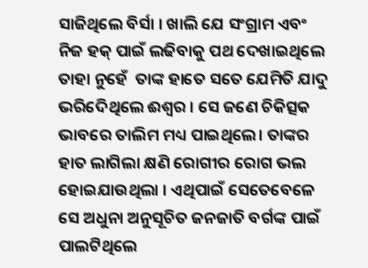ସାଜିଥିଲେ ବିର୍ସା । ଖାଲି ଯେ ସଂଗ୍ରାମ ଏବଂ ନିଜ ହକ୍ ପାଇଁ ଲଢିବାକୁ ପଥ ଦେଖାଇଥିଲେ ତାହା ନୁହେଁ  ତାଙ୍କ ହାତେ ସତେ ଯେମିତି ଯାଦୁ ଭରିଦେିଥିଲେ ଈଶ୍ବର । ସେ ଜଣେ ଚିକିତ୍ସକ ଭାବରେ ତାଲିମ ମଧ୍ୟ ପାଇଥିଲେ। ତାଙ୍କର ହାତ ଲାଗିଲା କ୍ଷଣି ରୋଗୀର ରୋଗ ଭଲ ହୋଇଯାଉଥିଲା । ଏଥିପାଇଁ ସେତେବେଳେ ସେ ଅଧୁନା ଅନୁସୂଚିତ ଜନଜାତି ବର୍ଗଙ୍କ ପାଇଁ ପାଲଟିଥିଲେ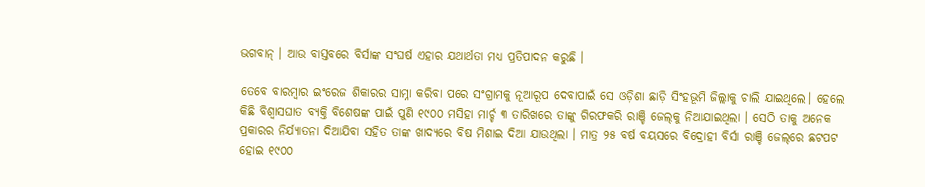ଭଗବାନ୍ । ଆଉ ବାସ୍ତବରେ ବିର୍ସାଙ୍କ ସଂଘର୍ଷ ଏହାର ଯଥାର୍ଥତା ମଧ୍ୟ ପ୍ରତିପାଦନ କରୁଛି ।

ତେବେ ବାରମ୍ବାର ଇଂରେଜ ଶିକାରର ସାମ୍ନା କରିବା ପରେ ସଂଗ୍ରାମକୁ ନୂଆରୂପ ଦେବାପାଇଁ ସେ ଓଡ଼ିଶା ଛାଡ଼ି ସିଂହଭୂମି ଜିଲ୍ଲାକୁ ଚାଲି ଯାଇଥିଲେ। ହେଲେ କିଛି ବିଶ୍ୱାସଘାତ ବ୍ୟକ୍ତି ବିଶେଷଙ୍କ ପାଇଁ ପୁଣି ୧୯୦୦ ମସିହା ମାର୍ଚ୍ଚ ୩ ତାରିଖରେ ତାଙ୍କୁ ଗିରଫକରି ରାଞ୍ଚି ଜେଲ୍‌କୁ ନିଆଯାଇଥିଲା । ସେଠି ତାକୁ ଅନେକ ପ୍ରକାରର ନିର୍ଯ୍ୟାତନା ଦିଆଯିବା ସହିତ ତାଙ୍କ ଖାଦ୍ୟରେ ବିଷ ମିଶାଇ ଦିଆ ଯାଉଥିଲା । ମାତ୍ର ୨୫ ବର୍ଷ ବୟସରେ ବିଦ୍ରୋହୀ ବିର୍ସା ରାଞ୍ଚି ଜେଲ୍‌ରେ ଛଟପଟ ହୋଇ ୧୯୦୦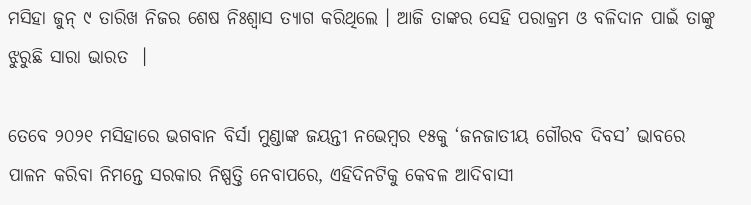ମସିହା ଜୁନ୍ ୯ ତାରିଖ ନିଜର ଶେଷ ନିଃଶ୍ୱାସ ତ୍ୟାଗ କରିଥିଲେ । ଆଜି ତାଙ୍କର ସେହି ପରାକ୍ରମ ଓ ବଳିଦାନ ପାଇଁ ତାଙ୍କୁ ଝୁରୁଛି ସାରା ଭାରତ  ।

ତେବେ ୨୦୨୧ ମସିହାରେ ଭଗବାନ ବିର୍ସା ମୁଣ୍ଡାଙ୍କ ଜୟନ୍ତୀ ନଭେମ୍ବର ୧୫କୁ ‘ଜନଜାତୀୟ ଗୌରବ ଦିବସ’ ଭାବରେ ପାଳନ କରିବା ନିମନ୍ତେ ସରକାର ନିଷ୍ପତ୍ତି ନେବାପରେ, ଏହିଦିନଟିକୁ କେବଳ ଆଦିବାସୀ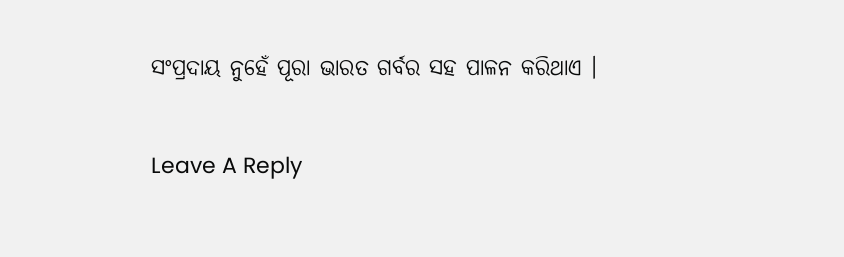ସଂପ୍ରଦାୟ ନୁହେଁ ପୂରା ଭାରତ ଗର୍ବର ସହ ପାଳନ କରିଥାଏ ।

Leave A Reply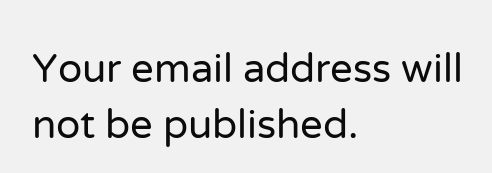Your email address will not be published.